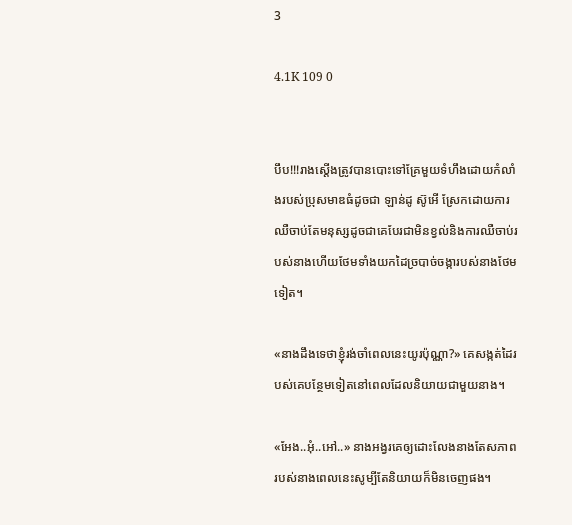3

4.1K 109 0


បឹប!!!រាងស្តើងត្រូវបានបោះទៅគ្រែមួយទំហឹងដោយកំលាំងរបស់ប្រុសមាឌធំដូចជា ឡាន់ដូ ស៊ូអើ ស្រែកដោយការឈឺចាប់តែមនុស្សដូចជាគេបែរជាមិនខ្វល់និងការឈឺចាប់របស់នាងហើយថែមទាំងយកដៃច្របាច់ចង្ការបស់នាងថែមទៀត។

«នាងដឹងទេថាខ្ញុំរង់ចាំពេលនេះយូរប៉ុណ្ណា?» គេសង្កត់ដៃរបស់គេបន្ថែមទៀតនៅពេលដែលនិយាយជាមួយនាង។

«អែង..អុំ..អៅ..» នាងអង្វរគេឲ្យដោះលែងនាងតែសភាពរបស់នាងពេលនេះសូម្បីតែនិយាយក៏មិនចេញផង។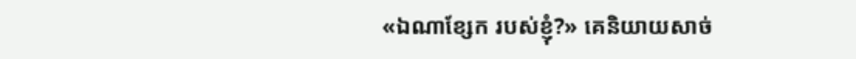«ឯណាខ្សែក របស់ខ្ញុំ?» គេនិយាយសាច់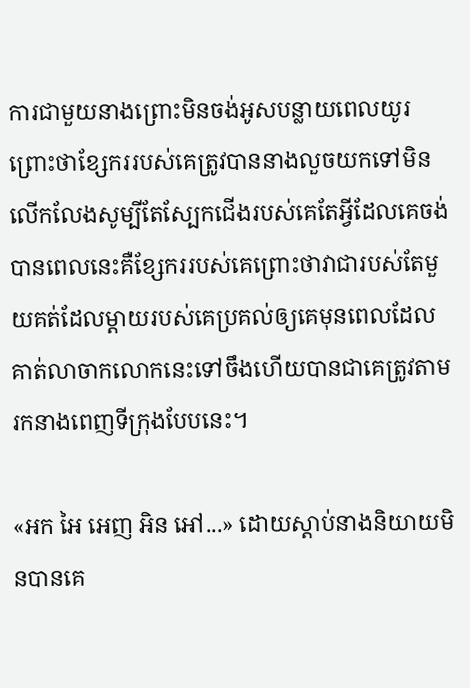ការជាមួយនាងព្រោះមិនចង់អូសបន្លាយពេលយូរព្រោះថាខ្សែកររបស់គេត្រូវបាននាងលួចយកទៅមិនលើកលែងសូម្បីតែស្បែកជើងរបស់គេតែអ្វីដែលគេចង់បានពេលនេះគឺខ្សែកររបស់គេព្រោះថាវាជារបស់តែមួយគត់ដែលម្តាយរបស់គេប្រគល់ឲ្យគេមុនពេលដែលគាត់លាចាកលោកនេះទៅចឹងហើយបានជាគេត្រូវតាមរកនាងពេញទីក្រុងបែបនេះ។

«អក អៃ អេញ អិន អៅ...» ដោយស្តាប់នាងនិយាយមិនបានគេ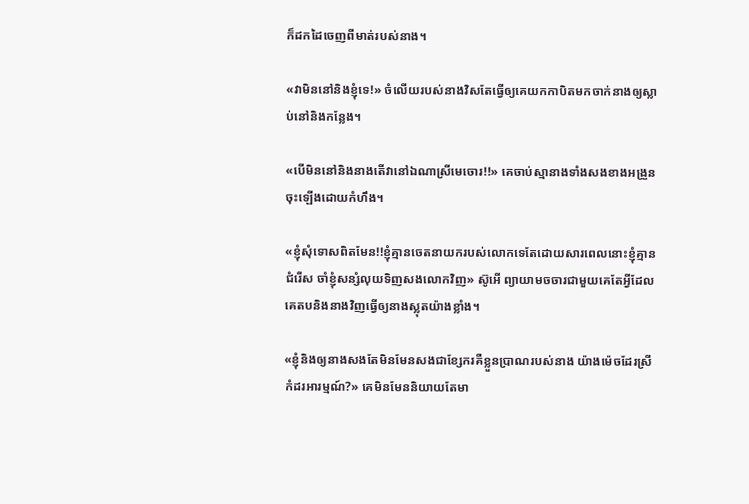ក៏ដកដៃចេញពីមាត់របស់នាង។

«វាមិននៅនិងខ្ញុំទេ!» ចំលើយរបស់នាងវិសតែធ្វើឲ្យគេយកកាបិតមកចាក់នាងឲ្យស្លាប់នៅនិងកន្លែង។

«បើមិននៅនិងនាងតើវានៅឯណាស្រីមេចោរ!!» គេចាប់ស្មានាងទាំងសងខាងអង្រួនចុះឡើងដោយកំហឹង។

«ខ្ញុំសុំទោសពិតមែន!!ខ្ញុំគ្មានចេតនាយករបស់លោកទេតែដោយសារពេលនោះខ្ញុំគ្មានជំរើស ចាំខ្ញុំសន្សំលុយទិញសងលោកវិញ» ស៊ូអើ ព្យាយាមចចារជាមួយគេតែអ្វីដែលគេតបនិងនាងវិញធ្វើឲ្យនាងស្លុតយ៉ាងខ្លាំង។

«ខ្ញុំនិងឲ្យនាងសងតែមិនមែនសងជាខ្សែករគឺខ្លួនប្រាណរបស់នាង យ៉ាងម៉េចដែរស្រីកំដរអារម្មណ៍?» គេមិនមែននិយាយតែមា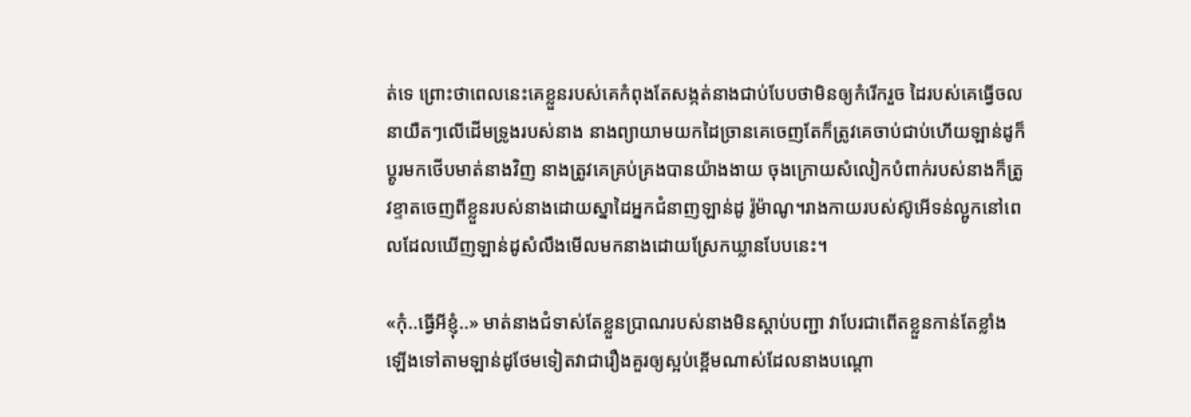ត់ទេ ព្រោះថាពេលនេះគេខ្លួនរបស់គេកំពុងតែសង្កត់នាងជាប់បែបថាមិនឲ្យកំរើករួច ដៃរបស់គេធ្វើចលនាយឺតៗលើដើមទ្រូងរបស់នាង នាងព្យាយាមយកដៃច្រានគេចេញតែក៏ត្រូវគេចាប់ជាប់ហើយឡាន់ដូក៏ប្តូរមកថើបមាត់នាងវិញ នាងត្រូវគេគ្រប់គ្រងបានយ៉ាងងាយ ចុងក្រោយសំលៀកបំពាក់របស់នាងក៏ត្រូវខ្ទាតចេញពីខ្លួនរបស់នាងដោយស្នាដៃអ្នកជំនាញឡាន់ដូ រ៉ូម៉ាណូ។រាងកាយរបស់ស៊ូអើទន់ល្អូកនៅពេលដែលឃើញឡាន់ដូសំលឹងមើលមកនាងដោយស្រែកឃ្លានបែបនេះ។

«កុំ..ធ្វើអីខ្ញុំ..» មាត់នាងជំទាស់តែខ្លួនប្រាណរបស់នាងមិនស្តាប់បញ្ជា វាបែរជាពើតខ្លួនកាន់តែខ្លាំងឡើងទៅតាមឡាន់ដូថែមទៀតវាជារឿងគួរឲ្យស្អប់ខ្ពើមណាស់ដែលនាងបណ្តោ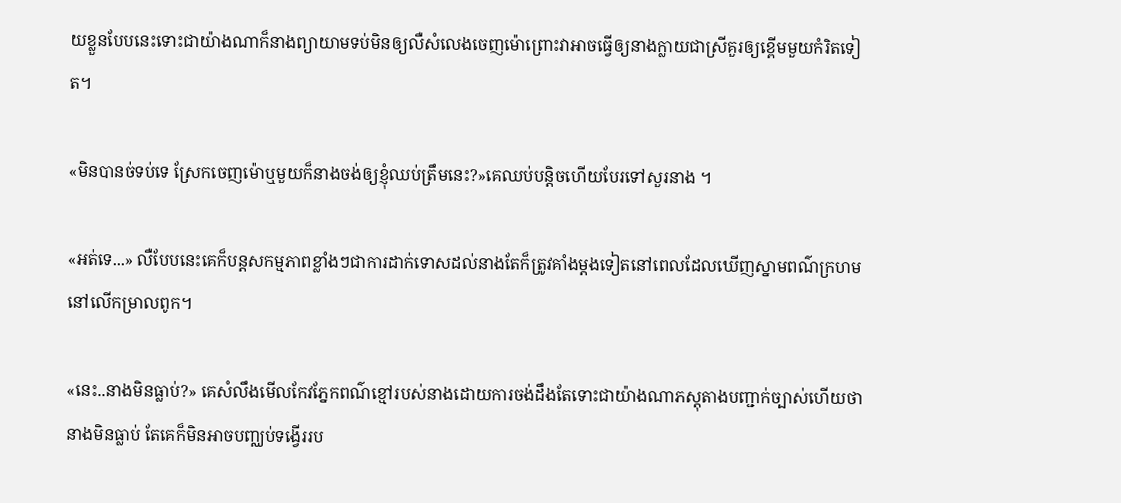យខ្លួនបែបនេះទោះជាយ៉ាងណាក៏នាងព្យាយាមទប់មិនឲ្យលឺសំលេងចេញម៉ោព្រោះវាអាចធ្វើឲ្យនាងក្លាយជាស្រីគួរឲ្យខ្ពើមមួយកំរិតទៀត។

«មិនបានច់ទប់ទេ ស្រែកចេញម៉ោឬមួយក៏នាងចង់ឲ្យខ្ញុំឈប់ត្រឹមនេះ?»គេឈប់បន្តិចហើយបែរទៅសួរនាង ។

«អត់ទេ...» លឺបែបនេះគេក៏បន្តសកម្មភាពខ្លាំងៗជាការដាក់ទោសដល់នាងតែក៏ត្រូវគាំងម្តងទៀតនៅពេលដែលឃើញស្នាមពណ៌ក្រហមនៅលើកម្រាលពូក។

«នេះ..នាងមិនធ្លាប់?» គេសំលឹងមើលកែវភ្នែកពណ៌ខ្មៅរបស់នាងដោយការចង់ដឹងតែទោះជាយ៉ាងណាភស្តុតាងបញ្ជាក់ច្បាស់ហើយថានាងមិនធ្លាប់ តែគេក៏មិនអាចបញ្ឈប់ទង្វើររប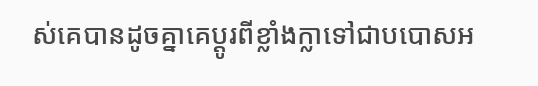ស់គេបានដូចគ្នាគេប្តូរពីខ្លាំងក្លាទៅជាបបោសអ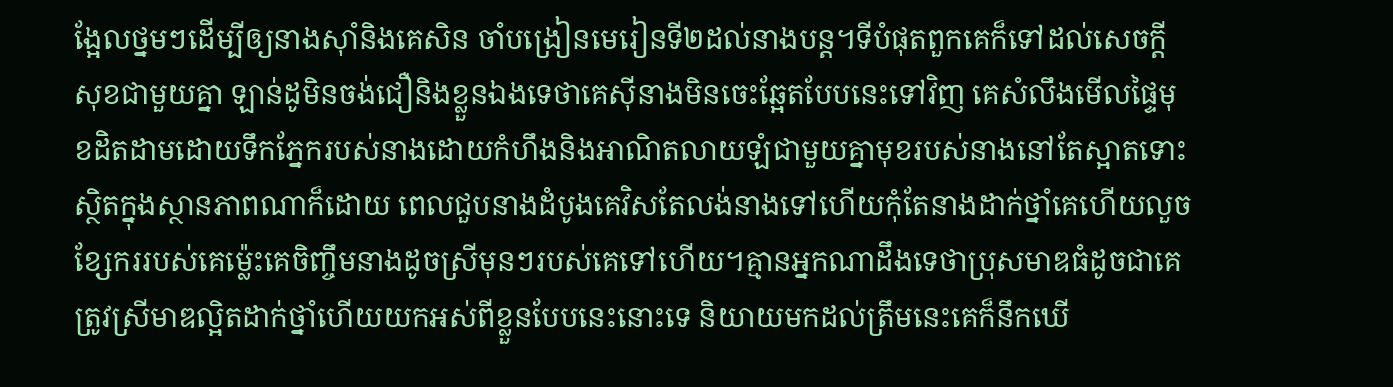ង្អែលថ្នមៗដើម្បីឲ្យនាងស៊ាំនិងគេសិន ចាំបង្រៀនមេរៀនទី២ដល់នាងបន្ត។ទីបំផុតពួកគេក៏ទៅដល់សេចក្តីសុខជាមួយគ្នា ឡាន់ដូមិនចង់ជឿនិងខ្លួនឯងទេថាគេស៊ីនាងមិនចេះឆ្អែតបែបនេះទៅវិញ គេសំលឹងមើលផ្ទៃមុខដិតដាមដោយទឹកភ្នែករបស់នាងដោយកំហឹងនិងអាណិតលាយឡំជាមួយគ្នាមុខរបស់នាងនៅតែស្អាតទោះស្ថិតក្នុងស្ថានភាពណាក៏ដោយ ពេលជួបនាងដំបូងគេវិសតែលង់នាងទៅហើយកុំតែនាងដាក់ថ្នាំគេហើយលួចខ្សែកររបស់គេម្ល៉េះគេចិញ្ចឹមនាងដូចស្រីមុនៗរបស់គេទៅហើយ។គ្មានអ្នកណាដឹងទេថាប្រុសមាឌធំដូចជាគេត្រូវស្រីមាឌល្អិតដាក់ថ្នាំហើយយកអស់ពីខ្លួនបែបនេះនោះទេ និយាយមកដល់ត្រឹមនេះគេក៏នឹកឃើ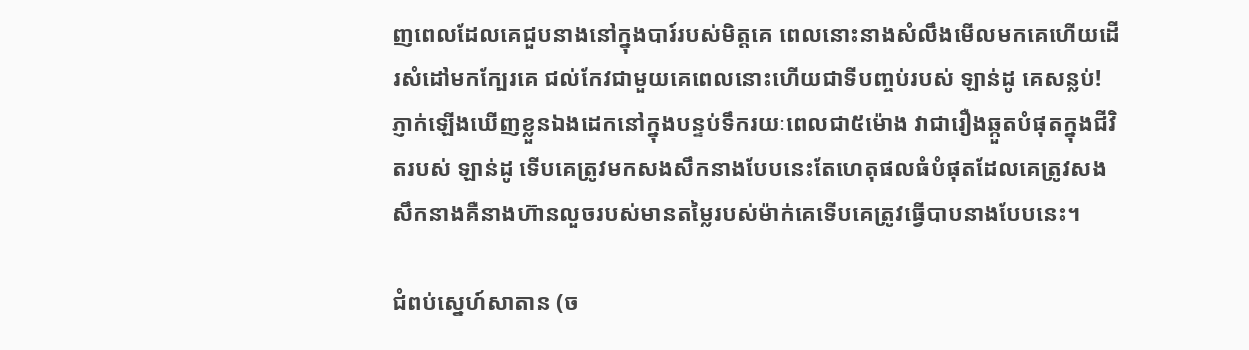ញពេលដែលគេជួបនាងនៅក្នុងបារ៍របស់មិត្តគេ ពេលនោះនាងសំលឹងមើលមកគេហើយដើរសំដៅមកក្បែរគេ ជល់កែវជាមួយគេពេលនោះហើយជាទីបញ្ចប់របស់ ឡាន់ដូ គេសន្លប់! ភ្ញាក់ឡើងឃើញខ្លួនឯងដេកនៅក្នុងបន្ទប់ទឹករយៈពេលជា៥ម៉ោង វាជារឿងឆ្កួតបំផុតក្នុងជីវិតរបស់ ឡាន់ដូ ទើបគេត្រូវមកសងសឹកនាងបែបនេះតែហេតុផលធំបំផុតដែលគេត្រូវសងសឹកនាងគឺនាងហ៊ានលួចរបស់មានតម្លៃរបស់ម៉ាក់គេទើបគេត្រូវធ្វើបាបនាងបែបនេះ។

ជំពប់ស្នេហ៍សាតាន (ច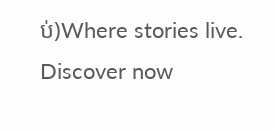ប់)Where stories live. Discover now